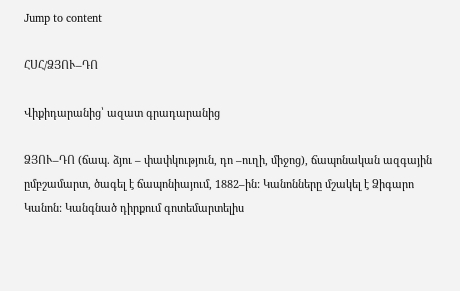Jump to content

ՀՍՀ/ՁՅՈՒ–ԴՈ

Վիքիդարանից՝ ազատ գրադարանից

ՁՅՈՒ–ԴՈ (ճապ. ձյու – փափկություն, դո –ուղի, միջոց), ճապոնական ազգային ըմբշամարտ, ծագել է ճապոնիայում, 1882–ին: Կանոնները մշակել է Ձիգարո Կանոն: Կանգնած դիրքում գոտեմարտելիս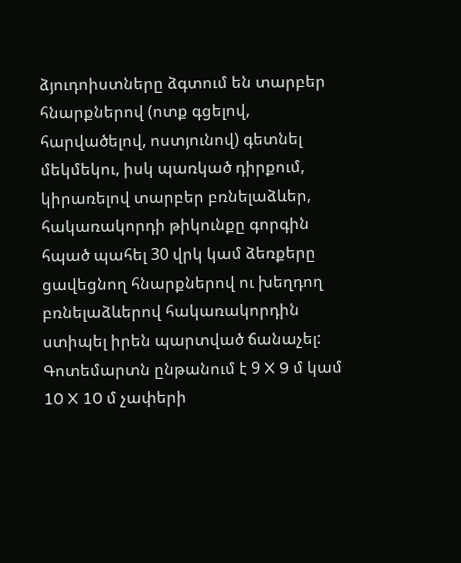ձյուդոիստները ձգտում են տարբեր հնարքներով (ոտք գցելով, հարվածելով, ոստյունով) գետնել մեկմեկու, իսկ պառկած դիրքում, կիրառելով տարբեր բռնելաձևեր, հակառակորդի թիկունքը գորգին հպած պահել 30 վրկ կամ ձեռքերը ցավեցնող հնարքներով ու խեղդող բռնելաձևերով հակառակորդին ստիպել իրեն պարտված ճանաչել: Գոտեմարտն ընթանում է 9 X 9 մ կամ 10 X 10 մ չափերի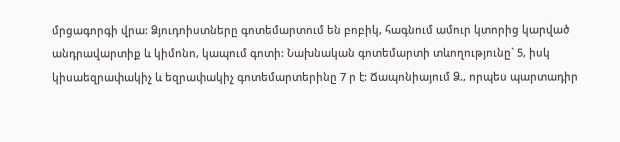մրցագորգի վրա: Ձյուդոիստները գոտեմարտում են բոբիկ, հագնում ամուր կտորից կարված անդրավարտիք և կիմոնո, կապում գոտի: Նախնական գոտեմարտի տևողությունը` 5, իսկ կիսաեզրափակիչ և եզրափակիչ գոտեմարտերինը 7 ր է: Ճապոնիայում Ձ., որպես պարտադիր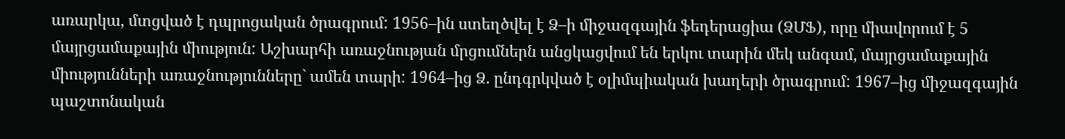առարկա, մտցված է դպրոցական ծրագրում: 1956–ին ստեղծվել է Ձ–ի միջազգային ֆեդերացիա (ՁՄՖ), որը միավորում է 5 մայրցամաքային միություն: Աշխարհի առաջնության մրցումներն անցկացվում են երկու տարին մեկ անգամ, մայրցամաքային միությունների առաջնությունները` ամեն տարի: 1964–ից Ձ. ընդգրկված է օլիմպիական խաղերի ծրագրում: 1967–ից միջազգային պաշտոնական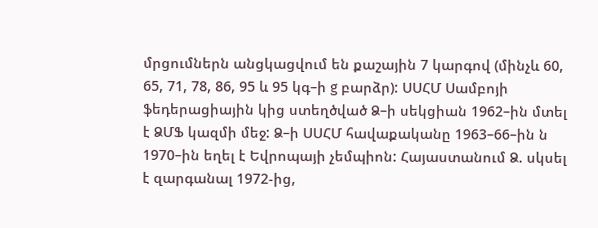մրցումներն անցկացվում են քաշային 7 կարգով (մինչև 60, 65, 71, 78, 86, 95 և 95 կգ–ի g բարձր): ՍՍՀՄ Սամբոյի ֆեդերացիային կից ստեղծված Ձ–ի սեկցիան 1962–ին մտել է ՁՄՖ կազմի մեջ: Ձ–ի ՍՍՀՄ հավաքականը 1963–66–ին ն 1970–ին եղել է Եվրոպայի չեմպիոն: Հայաստանում Ձ. սկսել է զարգանալ 1972-ից,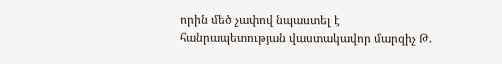որին մեծ չափով նպաստել է հանրապետության վաստակավոր մարզիչ Թ.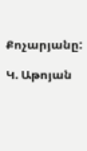Քոչարյանը:

Կ. Աթոյան